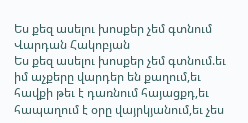Ես քեզ ասելու խոսքեր չեմ գտնում
Վարդան Հակոբյան
Ես քեզ ասելու խոսքեր չեմ գտնում.եւ իմ աչքերը վարդեր են քաղում,եւ հավքի թեւ է դառնում հայացքդ,եւ հապաղում է օրը վայրկյանում,եւ չես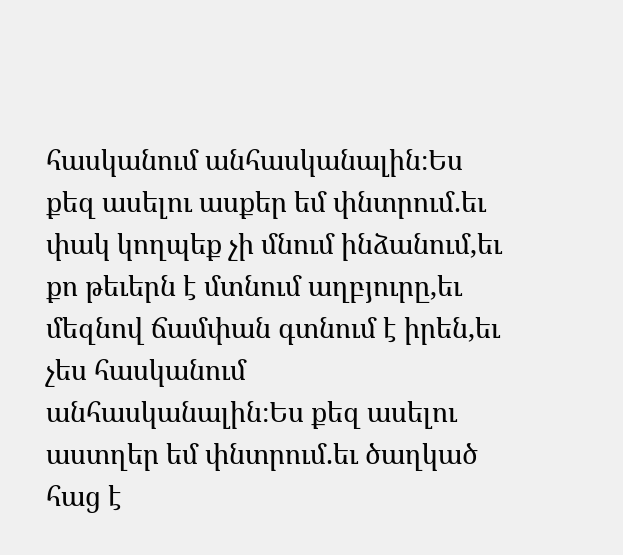հասկանում անհասկանալին։Ես քեզ ասելու ասքեր եմ փնտրում.եւ փակ կողպեք չի մնում ինձանում,եւ քո թեւերն է մտնում աղբյուրը,եւ մեզնով ճամփան գտնում է իրեն,եւ չես հասկանում անհասկանալին։Ես քեզ ասելու աստղեր եմ փնտրում.եւ ծաղկած հաց է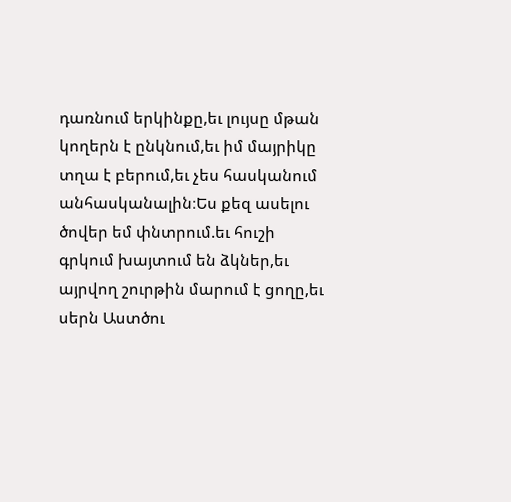դառնում երկինքը,եւ լույսը մթան կողերն է ընկնում,եւ իմ մայրիկը տղա է բերում,եւ չես հասկանում անհասկանալին։Ես քեզ ասելու ծովեր եմ փնտրում.եւ հուշի գրկում խայտում են ձկներ,եւ այրվող շուրթին մարում է ցողը,եւ սերն Աստծու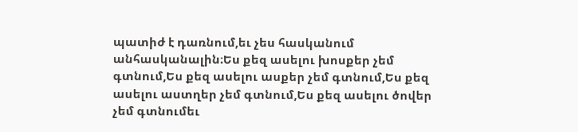պատիժ է դառնում,եւ չես հասկանում անհասկանալին։Ես քեզ ասելու խոսքեր չեմ գտնում,Ես քեզ ասելու ասքեր չեմ գտնում,Ես քեզ ասելու աստղեր չեմ գտնում,Ես քեզ ասելու ծովեր չեմ գտնումեւ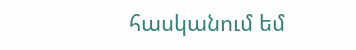հասկանում եմ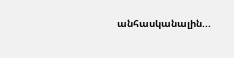անհասկանալին...